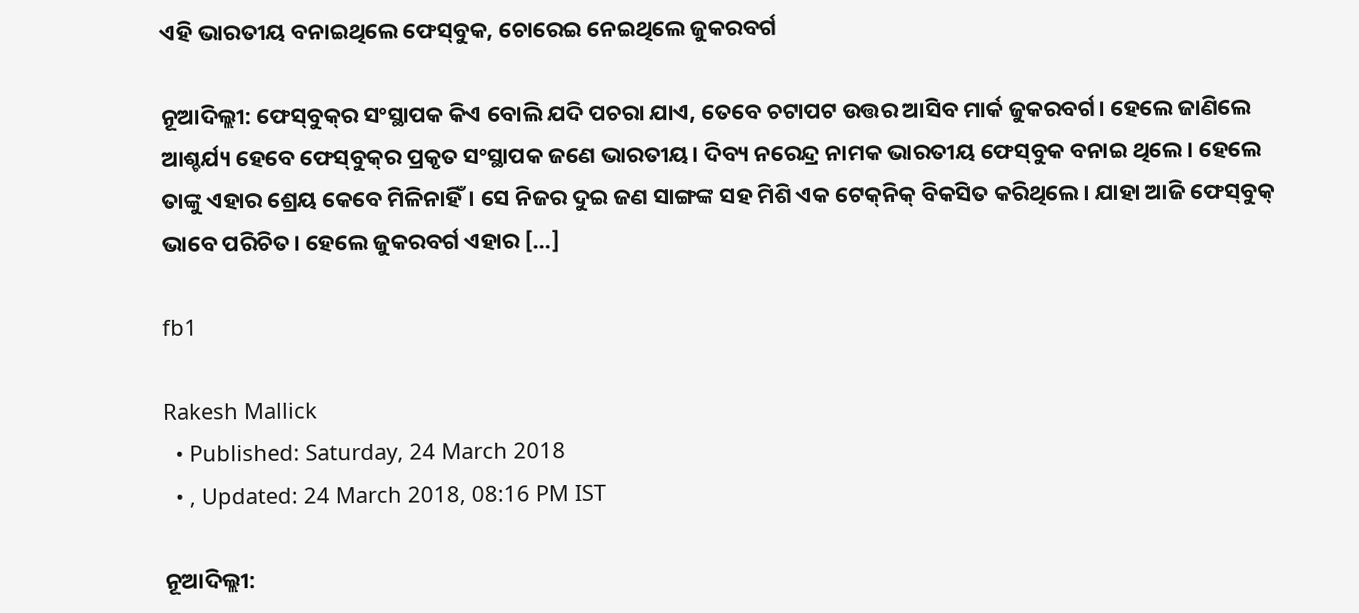ଏହି ଭାରତୀୟ ବନାଇଥିଲେ ଫେସ୍‌ବୁକ, ଚୋରେଇ ନେଇଥିଲେ ଜୁକରବର୍ଗ

ନୂଆଦିଲ୍ଲୀ: ଫେସ୍‌ବୁକ୍‌ର ସଂସ୍ଥାପକ କିଏ ବୋଲି ଯଦି ପଚରା ଯାଏ, ତେବେ ଚଟାପଟ ଉତ୍ତର ଆସିବ ମାର୍କ ଜୁକରବର୍ଗ। ହେଲେ ଜାଣିଲେ ଆଶ୍ଚର୍ଯ୍ୟ ହେବେ ଫେସ୍‌ବୁକ୍‌ର ପ୍ରକୃତ ସଂସ୍ଥାପକ ଜଣେ ଭାରତୀୟ। ଦିବ୍ୟ ନରେନ୍ଦ୍ର ନାମକ ଭାରତୀୟ ଫେସ୍‌ବୁକ ବନାଇ ଥିଲେ। ହେଲେ ତାଙ୍କୁ ଏହାର ଶ୍ରେୟ କେବେ ମିଳିନାହିଁ। ସେ ନିଜର ଦୁଇ ଜଣ ସାଙ୍ଗଙ୍କ ସହ ମିଶି ଏକ ଟେକ୍‌ନିକ୍‌ ବିକସିତ କରିଥିଲେ। ଯାହା ଆଜି ଫେସ୍‌ବୁକ୍‌ ଭାବେ ପରିଚିତ। ହେଲେ ଜୁକରବର୍ଗ ଏହାର […]

fb1

Rakesh Mallick
  • Published: Saturday, 24 March 2018
  • , Updated: 24 March 2018, 08:16 PM IST

ନୂଆଦିଲ୍ଲୀ: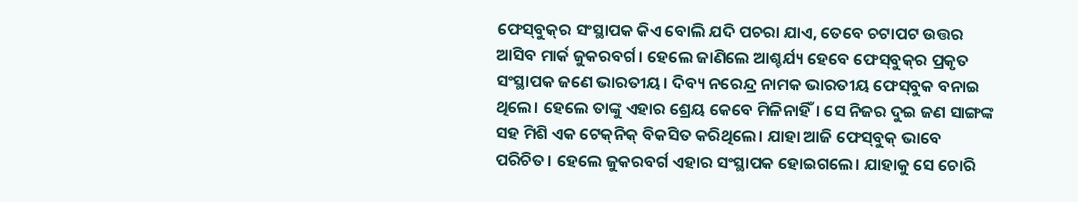ଫେସ୍‌ବୁକ୍‌ର ସଂସ୍ଥାପକ କିଏ ବୋଲି ଯଦି ପଚରା ଯାଏ, ତେବେ ଚଟାପଟ ଉତ୍ତର ଆସିବ ମାର୍କ ଜୁକରବର୍ଗ। ହେଲେ ଜାଣିଲେ ଆଶ୍ଚର୍ଯ୍ୟ ହେବେ ଫେସ୍‌ବୁକ୍‌ର ପ୍ରକୃତ ସଂସ୍ଥାପକ ଜଣେ ଭାରତୀୟ। ଦିବ୍ୟ ନରେନ୍ଦ୍ର ନାମକ ଭାରତୀୟ ଫେସ୍‌ବୁକ ବନାଇ ଥିଲେ। ହେଲେ ତାଙ୍କୁ ଏହାର ଶ୍ରେୟ କେବେ ମିଳିନାହିଁ। ସେ ନିଜର ଦୁଇ ଜଣ ସାଙ୍ଗଙ୍କ ସହ ମିଶି ଏକ ଟେକ୍‌ନିକ୍‌ ବିକସିତ କରିଥିଲେ। ଯାହା ଆଜି ଫେସ୍‌ବୁକ୍‌ ଭାବେ ପରିଚିତ। ହେଲେ ଜୁକରବର୍ଗ ଏହାର ସଂସ୍ଥାପକ ହୋଇଗଲେ। ଯାହାକୁ ସେ ଚୋରି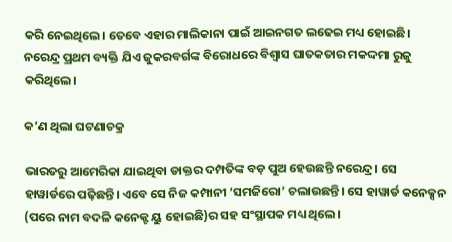କରି ନେଇଥିଲେ। ତେବେ ଏହାର ମାଲିକାନା ପାଇଁ ଆଇନଗତ ଲଢେଇ ମଧ୍ୟ ହୋଇଛି। ନରେନ୍ଦ୍ର ପ୍ରଥମ ବ୍ୟକ୍ତି ଯିଏ ଜୁକରବର୍ଗଙ୍କ ବିରୋଧରେ ବିଶ୍ୱାସ ଘାତକତାର ମକଦ୍ଦମା ରୁଜୁ କରିଥିଲେ।

କ’ଣ ଥିଲା ଘଟଣାଚକ୍ର

ଭାରତରୁ ଆମେରିକା ଯାଇଥିବା ଡାକ୍ତର ଦମ୍ପତିଙ୍କ ବଡ଼ ପୁଅ ହେଉଛନ୍ତି ନରେନ୍ଦ୍ର। ସେ ହାୱାର୍ଡରେ ପଢ଼ିଛନ୍ତି। ଏବେ ସେ ନିଜ କମ୍ପାନୀ ‘ସମଜିରୋ’ ଚଲାଉଛନ୍ତି। ସେ ହାୱାର୍ଡ କନେକ୍ସନ (ପରେ ନାମ ବଦଳି କନେକ୍ଟ ୟୁ ହୋଇଛି)ର ସହ ସଂସ୍ଥାପକ ମଧ୍ୟ ଥିଲେ।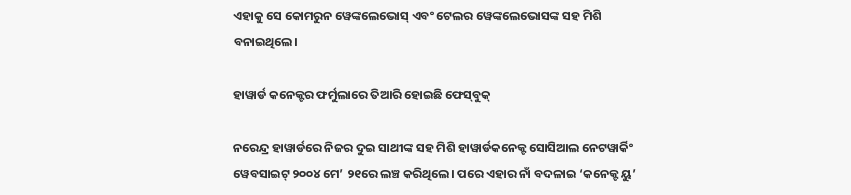ଏହାକୁ ସେ କୋମରୁନ ୱେଙ୍କଲେଭୋସ୍‌ ଏବଂ ଟେଲର ୱେଙ୍କଲେଭୋସଙ୍କ ସହ ମିଶି ବନାଇଥିଲେ।

ହାୱାର୍ଡ କନେକ୍ଟର ଫର୍ମୁଲାରେ ତିଆରି ହୋଇଛି ଫେସ୍‌ବୁକ୍‌

ନରେନ୍ଦ୍ର ହାୱାର୍ଡରେ ନିଜର ଦୁଇ ସାଥୀଙ୍କ ସହ ମିଶି ହାୱାର୍ଡକନେକ୍ଟ ସୋସିଆଲ ନେଟୱାର୍କିଂ ୱେବସାଇଟ୍‌ ୨୦୦୪ ମେ’ ୨୧ରେ ଲଞ୍ଚ କରିଥିଲେ। ପରେ ଏହାର ନାଁ ବଦଳାଇ ‘କନେକ୍ଟ ୟୁ’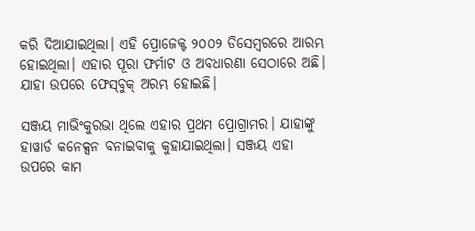କରି ଦିଆଯାଇଥିଲା। ଏହି ପ୍ରୋଜେକ୍ଟ ୨୦୦୨ ଡିସେମ୍ବରରେ ଆରମ୍ଭ ହୋଇଥିଲା। ଏହାର ପୂରା ଫର୍ମାଟ ଓ ଅବଧାରଣା ସେଠାରେ ଅଛି। ଯାହା ଉପରେ ଫେସ୍‌ବୁକ୍‌ ଅରମ୍ଭ ହୋଇଛି।

ସଞ୍ଜୟ ମାଭିଂକୁରଭା ଥିଲେ ଏହାର ପ୍ରଥମ ପ୍ରୋଗ୍ରାମର। ଯାହାଙ୍କୁ ହାୱାର୍ଡ କନେକ୍ସନ ବନାଇବାକୁ କୁହାଯାଇଥିଲା। ସଞ୍ଜୟ ଏହା ଉପରେ କାମ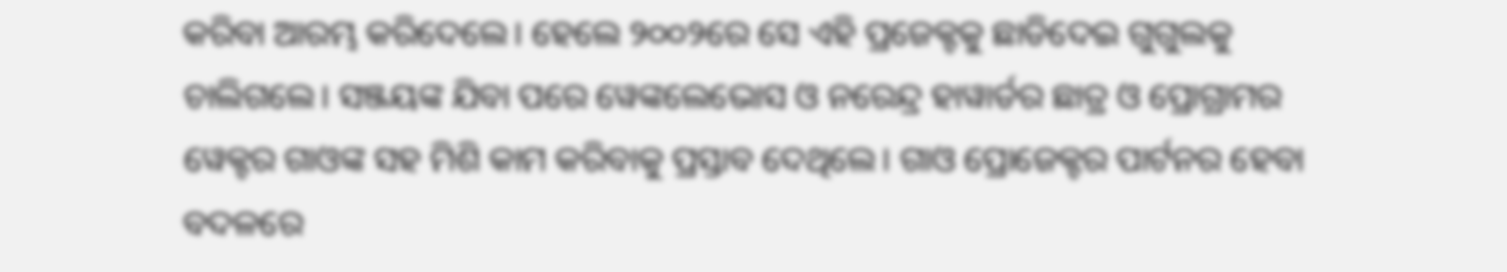କରିବା ଆରମ୍ଭ କରିଦେଲେ। ହେଲେ ୨୦୦୨ରେ ସେ ଏହି ପ୍ରଜେକ୍ଟକୁ ଛାଡିଦେଇ ଗୁଗୁଲକୁ ଚାଲିଗଲେ। ସଞ୍ଜୟଙ୍କ ଯିବା ପରେ ୱେଙ୍କଲେଭୋସ ଓ ନରେନ୍ଦ୍ର ହାୱାର୍ଡର ଛାତ୍ର ଓ ପ୍ରୋଗ୍ରାମର ୱେକ୍ଟର ଗାଓଙ୍କ ସହ ମିଶି କାମ କରିବାକୁ ପ୍ରସ୍ତାବ ଦେଥିଲେ। ଗାଓ ପ୍ରୋଜେକ୍ଟର ପାର୍ଟନର ହେବା ବଦଳରେ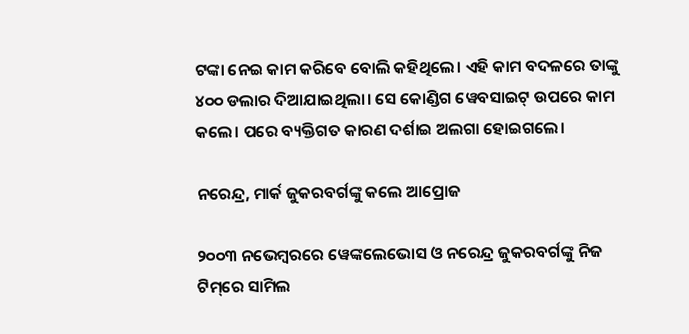ଟଙ୍କା ନେଇ କାମ କରିବେ ବୋଲି କହିଥିଲେ। ଏହି କାମ ବଦଳରେ ତାଙ୍କୁ ୪୦୦ ଡଲାର ଦିଆଯାଇଥିଲା। ସେ କୋଣ୍ଡିଗ ୱେବସାଇଟ୍‌ ଉପରେ କାମ କଲେ। ପରେ ବ୍ୟକ୍ତିଗତ କାରଣ ଦର୍ଶାଇ ଅଲଗା ହୋଇଗଲେ।

ନରେନ୍ଦ୍ର, ମାର୍କ ଜୁକରବର୍ଗଙ୍କୁ କଲେ ଆପ୍ରୋଜ

୨୦୦୩ ନଭେମ୍ବରରେ ୱେଙ୍କଲେଭୋସ ଓ ନରେନ୍ଦ୍ର ଜୁକରବର୍ଗଙ୍କୁ ନିଜ ଟିମ୍‌ରେ ସାମିଲ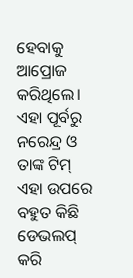ହେବାକୁ ଆପ୍ରୋଜ କରିଥିଲେ। ଏହା ପୂର୍ବରୁ ନରେନ୍ଦ୍ର ଓ ତାଙ୍କ ଟିମ୍‌ ଏହା ଉପରେ ବହୁତ କିଛି ଡେଭଲପ୍‌ କରି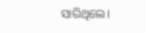ସାରିଥିଲେ।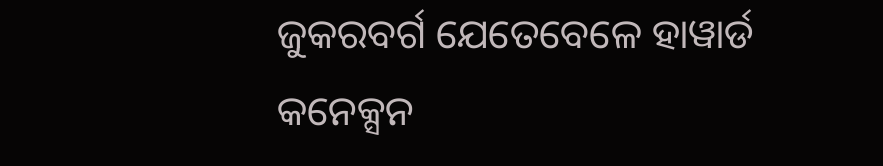ଜୁକରବର୍ଗ ଯେତେବେଳେ ହାୱାର୍ଡ କନେକ୍ସନ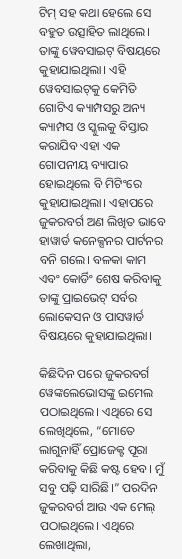ଟିମ୍‌ ସହ କଥା ହେଲେ ସେ ବହୁତ ଉତ୍ସାହିତ ଲାଥିଲେ। ତାଙ୍କୁ ୱେବସାଇଟ୍‌ ବିଷୟରେ କୁହାଯାଇଥିଲା। ଏହି ୱେବସାଇଟ୍‌କୁ କେମିତି ଗୋଟିଏ କ୍ୟାମ୍ପସରୁ ଅନ୍ୟ କ୍ୟାମ୍ପସ ଓ ସ୍କୁଲକୁ ବିସ୍ତାର କରାଯିବ ଏହା ଏକ ଗୋପନୀୟ ବ୍ୟାପାର ହୋଇଥିଲେ ବି ମିଟିଂରେ କୁହାଯାଇଥିଲା। ଏହାପରେ ଜୁକରବର୍ଗ ଅଣ ଲିଖିତ ଭାବେ ହାୱାର୍ଡ କନେକ୍ସନର ପାର୍ଟନର ବନି ଗଲେ। ବଳକା କାମ ଏବଂ କୋର୍ଡିଂ ଶେଷ କରିବାକୁ ତାଙ୍କୁ ପ୍ରାଇଭେଟ୍‌ ସର୍ବର ଲୋକେସନ ଓ ପାସୱାର୍ଡ ବିଷୟରେ କୁହାଯାଇଥିଲା।

କିଛିଦିନ ପରେ ଜୁକରବର୍ଗ ୱେଙ୍କଲେଭୋସଙ୍କୁ ଇମେଲ ପଠାଇଥିଲେ। ଏଥିରେ ସେ ଲେଖିଥିଲେ, “ମୋତେ ଲାଗୁନାହିଁ ପ୍ରୋଜେକ୍ଟ ପୂରା କରିବାକୁ କିଛି କଷ୍ଟ ହେବ। ମୁଁ ସବୁ ପଢ଼ି ସାରିଛି।” ପରଦିନ ଜୁକରବର୍ଗ ଆଉ ଏକ ମେଲ୍‌ ପଠାଇଥିଲେ। ଏଥିରେ ଲେଖାଥିଲା,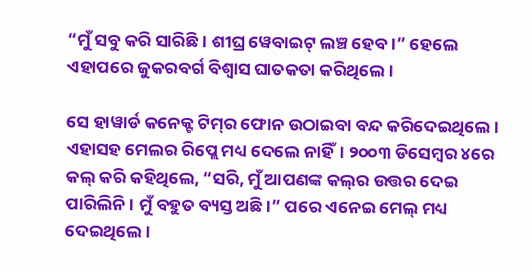“ମୁଁ ସବୁ କରି ସାରିଛି। ଶୀଘ୍ର ୱେବାଇଟ୍‌ ଲଞ୍ଚ ହେବ।” ହେଲେ ଏହାପରେ ଜୁକରବର୍ଗ ବିଶ୍ୱାସ ଘାତକତା କରିଥିଲେ।

ସେ ହାୱାର୍ଡ କନେକ୍ଟ ଟିମ୍‌ର ଫୋନ ଉଠାଇବା ବନ୍ଦ କରିଦେଇଥିଲେ। ଏହାସହ ମେଲର ରିପ୍ଲେ ମଧ୍ୟ ଦେଲେ ନାହିଁ। ୨୦୦୩ ଡିସେମ୍ବର ୪ରେ କଲ୍‌ କରି କହିଥିଲେ, “ସରି, ମୁଁ ଆପଣଙ୍କ କଲ୍‌ର ଉତ୍ତର ଦେଇ ପାରିଲିନି। ମୁଁ ବହୁତ ବ୍ୟସ୍ତ ଅଛି।” ପରେ ଏନେଇ ମେଲ୍‌ ମଧ୍ୟ ଦେଇଥିଲେ।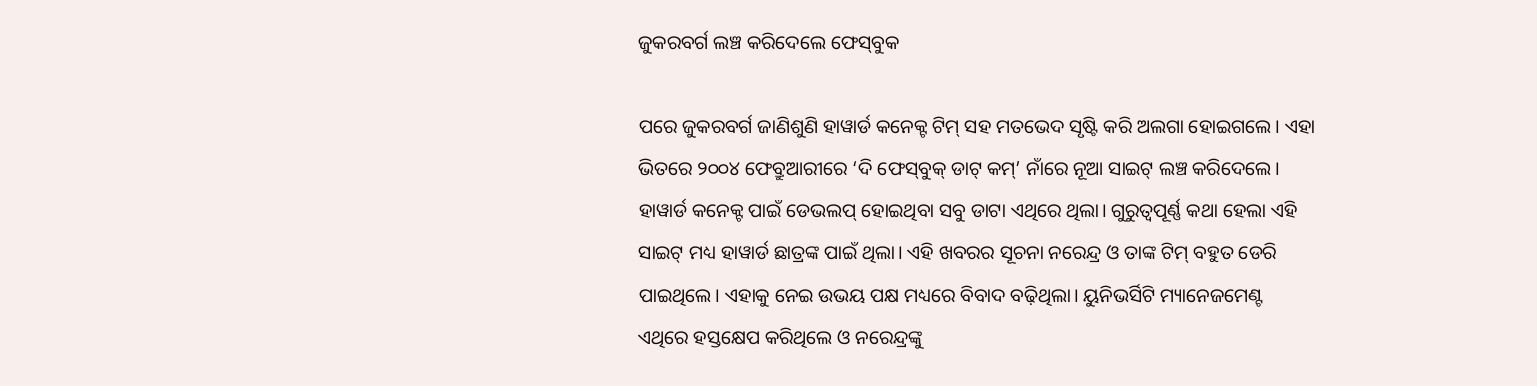ଜୁକରବର୍ଗ ଲଞ୍ଚ କରିଦେଲେ ଫେସ୍‌ବୁକ

ପରେ ଜୁକରବର୍ଗ ଜାଣିଶୁଣି ହାୱାର୍ଡ କନେକ୍ଟ ଟିମ୍‌ ସହ ମତଭେଦ ସୃଷ୍ଟି କରି ଅଲଗା ହୋଇଗଲେ। ଏହା ଭିତରେ ୨୦୦୪ ଫେବ୍ରୁଆରୀରେ ‘ଦି ଫେସ୍‌ବୁକ୍‌ ଡାଟ୍‌ କମ୍‌’ ନାଁରେ ନୂଆ ସାଇଟ୍‌ ଲଞ୍ଚ କରିଦେଲେ। ହାୱାର୍ଡ କନେକ୍ଟ ପାଇଁ ଡେଭଲପ୍‌ ହୋଇଥିବା ସବୁ ଡାଟା ଏଥିରେ ଥିଲା। ଗୁରୁତ୍ୱପୂର୍ଣ୍ଣ କଥା ହେଲା ଏହି ସାଇଟ୍‌ ମଧ୍ୟ ହାୱାର୍ଡ ଛାତ୍ରଙ୍କ ପାଇଁ ଥିଲା। ଏହି ଖବରର ସୂଚନା ନରେନ୍ଦ୍ର ଓ ତାଙ୍କ ଟିମ୍‌ ବହୁତ ଡେରି ପାଇଥିଲେ। ଏହାକୁ ନେଇ ଉଭୟ ପକ୍ଷ ମଧ୍ୟରେ ବିବାଦ ବଢ଼ିଥିଲା। ୟୁନିଭର୍ସିଟି ମ୍ୟାନେଜମେଣ୍ଟ ଏଥିରେ ହସ୍ତକ୍ଷେପ କରିଥିଲେ ଓ ନରେନ୍ଦ୍ରଙ୍କୁ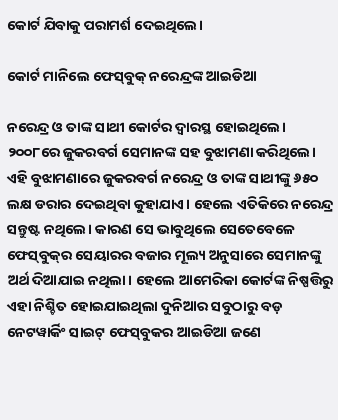କୋର୍ଟ ଯିବାକୁ ପରାମର୍ଶ ଦେଇଥିଲେ।

କୋର୍ଟ ମାନିଲେ ଫେସ୍‌ବୁକ୍‌ ନରେନ୍ଦ୍ରଙ୍କ ଆଇଡିଆ

ନରେନ୍ଦ୍ର ଓ ତାଙ୍କ ସାଥୀ କୋର୍ଟର ଦ୍ୱାରସ୍ଥ ହୋଇଥିଲେ। ୨୦୦୮ରେ ଜୁକରବର୍ଗ ସେମାନଙ୍କ ସହ ବୁଝାମଣା କରିଥିଲେ। ଏହି ବୁଝାମଣାରେ ଜୁକରବର୍ଗ ନରେନ୍ଦ୍ର ଓ ତାଙ୍କ ସାଥୀଙ୍କୁ ୬୫୦ ଲକ୍ଷ ଡରାର ଦେଇଥିବା କୁହାଯାଏ। ହେଲେ ଏତିକିରେ ନରେନ୍ଦ୍ର ସନ୍ତୁଷ୍ଟ ନଥିଲେ। କାରଣ ସେ ଭାବୁଥିଲେ ସେତେବେଳେ ଫେସ୍‌ବୁକ୍‌ର ସେୟାରର ବଜାର ମୂଲ୍ୟ ଅନୁସାରେ ସେମାନଙ୍କୁ ଅର୍ଥ ଦିଆଯାଇ ନଥିଲା। ହେଲେ ଆମେରିକା କୋର୍ଟଙ୍କ ନିଷ୍ପତ୍ତିରୁ ଏହା ନିଶ୍ଚିତ ହୋଇଯାଇଥିଲା ଦୁନିଆର ସବୁଠାରୁ ବଡ଼ ନେଟୱାର୍କିଂ ସାଇଟ୍‌ ଫେସ୍‌ବୁକର ଆଇଡିଆ ଜଣେ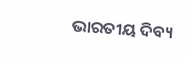ଭାରତୀୟ ଦିବ୍ୟ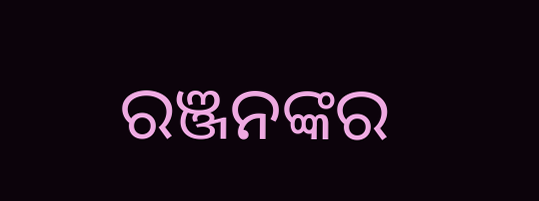ରଞ୍ଜନଙ୍କର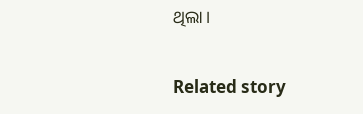ଥିଲା।

Related story